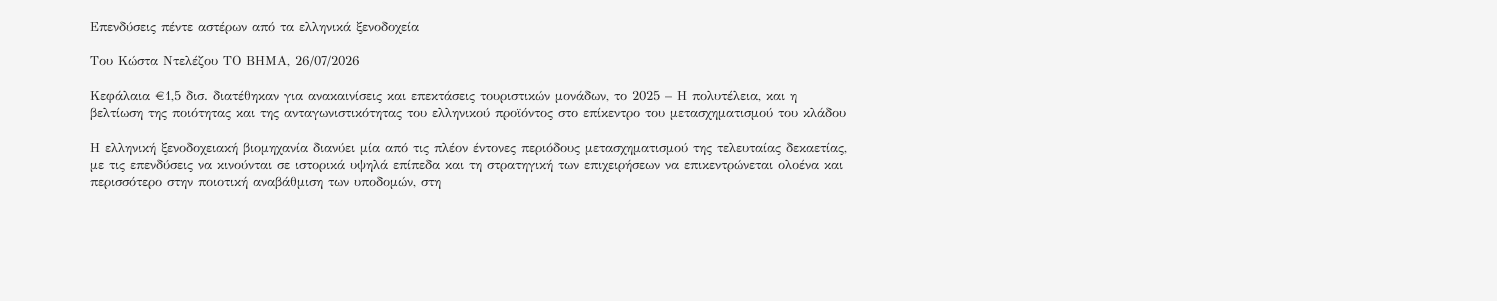Επενδύσεις πέντε αστέρων από τα ελληνικά ξενοδοχεία

Του Κώστα Ντελέζου ΤΟ ΒΗΜΑ, 26/07/2026

Κεφάλαια €1,5 δισ. διατέθηκαν για ανακαινίσεις και επεκτάσεις τουριστικών μονάδων, το 2025 – Η πολυτέλεια, και η βελτίωση της ποιότητας και της ανταγωνιστικότητας του ελληνικού προϊόντος στο επίκεντρο του μετασχηματισμού του κλάδου

Η ελληνική ξενοδοχειακή βιομηχανία διανύει μία από τις πλέον έντονες περιόδους μετασχηματισμού της τελευταίας δεκαετίας, με τις επενδύσεις να κινούνται σε ιστορικά υψηλά επίπεδα και τη στρατηγική των επιχειρήσεων να επικεντρώνεται ολοένα και περισσότερο στην ποιοτική αναβάθμιση των υποδομών, στη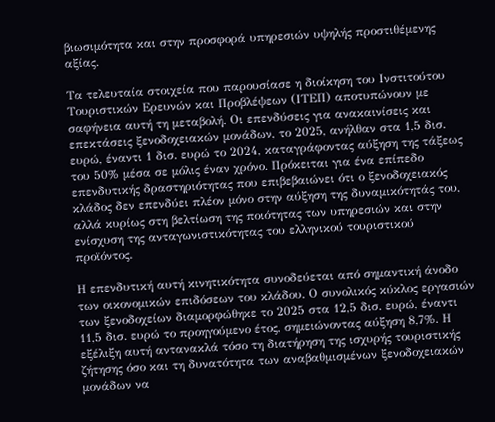βιωσιμότητα και στην προσφορά υπηρεσιών υψηλής προστιθέμενης αξίας.

Τα τελευταία στοιχεία που παρουσίασε η διοίκηση του Ινστιτούτου Τουριστικών Ερευνών και Προβλέψεων (ΙΤΕΠ) αποτυπώνουν με σαφήνεια αυτή τη μεταβολή. Οι επενδύσεις για ανακαινίσεις και επεκτάσεις ξενοδοχειακών μονάδων, το 2025, ανήλθαν στα 1,5 δισ. ευρώ, έναντι 1 δισ. ευρώ το 2024, καταγράφοντας αύξηση της τάξεως του 50% μέσα σε μόλις έναν χρόνο. Πρόκειται για ένα επίπεδο επενδυτικής δραστηριότητας που επιβεβαιώνει ότι ο ξενοδοχειακός κλάδος δεν επενδύει πλέον μόνο στην αύξηση της δυναμικότητάς του, αλλά κυρίως στη βελτίωση της ποιότητας των υπηρεσιών και στην ενίσχυση της ανταγωνιστικότητας του ελληνικού τουριστικού προϊόντος.

Η επενδυτική αυτή κινητικότητα συνοδεύεται από σημαντική άνοδο των οικονομικών επιδόσεων του κλάδου. Ο συνολικός κύκλος εργασιών των ξενοδοχείων διαμορφώθηκε το 2025 στα 12,5 δισ. ευρώ, έναντι 11,5 δισ. ευρώ το προηγούμενο έτος, σημειώνοντας αύξηση 8,7%. Η εξέλιξη αυτή αντανακλά τόσο τη διατήρηση της ισχυρής τουριστικής ζήτησης όσο και τη δυνατότητα των αναβαθμισμένων ξενοδοχειακών μονάδων να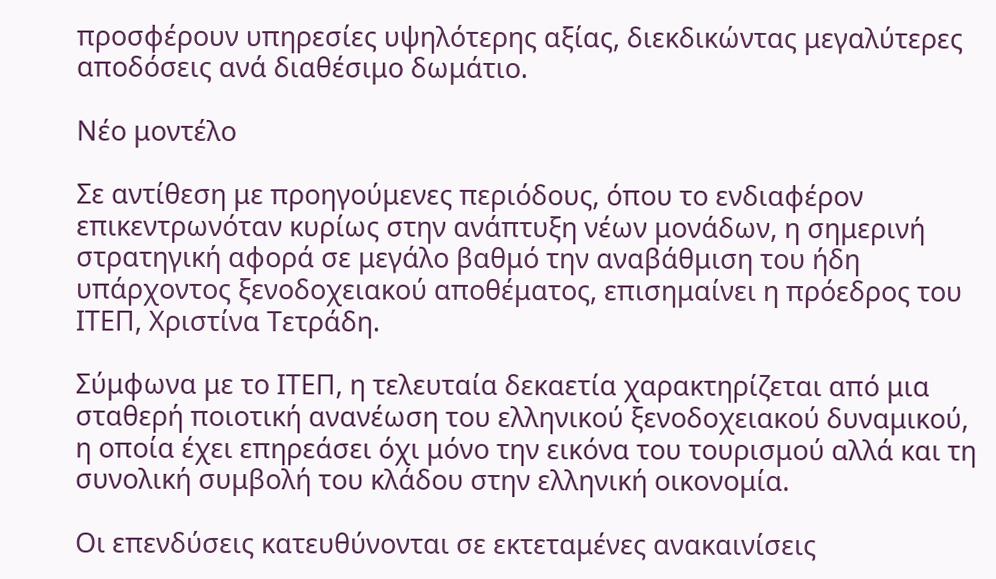προσφέρουν υπηρεσίες υψηλότερης αξίας, διεκδικώντας μεγαλύτερες αποδόσεις ανά διαθέσιμο δωμάτιο.

Νέο μοντέλο

Σε αντίθεση με προηγούμενες περιόδους, όπου το ενδιαφέρον επικεντρωνόταν κυρίως στην ανάπτυξη νέων μονάδων, η σημερινή στρατηγική αφορά σε μεγάλο βαθμό την αναβάθμιση του ήδη υπάρχοντος ξενοδοχειακού αποθέματος, επισημαίνει η πρόεδρος του ΙΤΕΠ, Χριστίνα Τετράδη.

Σύμφωνα με το ΙΤΕΠ, η τελευταία δεκαετία χαρακτηρίζεται από μια σταθερή ποιοτική ανανέωση του ελληνικού ξενοδοχειακού δυναμικού, η οποία έχει επηρεάσει όχι μόνο την εικόνα του τουρισμού αλλά και τη συνολική συμβολή του κλάδου στην ελληνική οικονομία.

Οι επενδύσεις κατευθύνονται σε εκτεταμένες ανακαινίσεις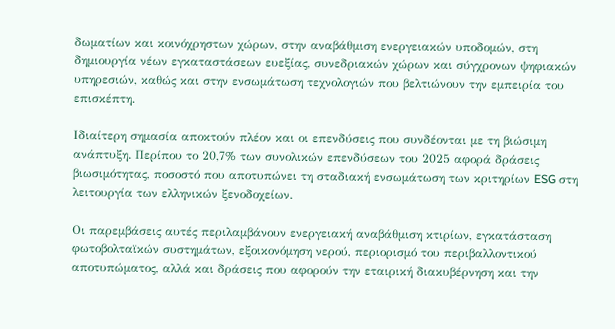δωματίων και κοινόχρηστων χώρων, στην αναβάθμιση ενεργειακών υποδομών, στη δημιουργία νέων εγκαταστάσεων ευεξίας, συνεδριακών χώρων και σύγχρονων ψηφιακών υπηρεσιών, καθώς και στην ενσωμάτωση τεχνολογιών που βελτιώνουν την εμπειρία του επισκέπτη.

Ιδιαίτερη σημασία αποκτούν πλέον και οι επενδύσεις που συνδέονται με τη βιώσιμη ανάπτυξη. Περίπου το 20,7% των συνολικών επενδύσεων του 2025 αφορά δράσεις βιωσιμότητας, ποσοστό που αποτυπώνει τη σταδιακή ενσωμάτωση των κριτηρίων ESG στη λειτουργία των ελληνικών ξενοδοχείων.

Οι παρεμβάσεις αυτές περιλαμβάνουν ενεργειακή αναβάθμιση κτιρίων, εγκατάσταση φωτοβολταϊκών συστημάτων, εξοικονόμηση νερού, περιορισμό του περιβαλλοντικού αποτυπώματος, αλλά και δράσεις που αφορούν την εταιρική διακυβέρνηση και την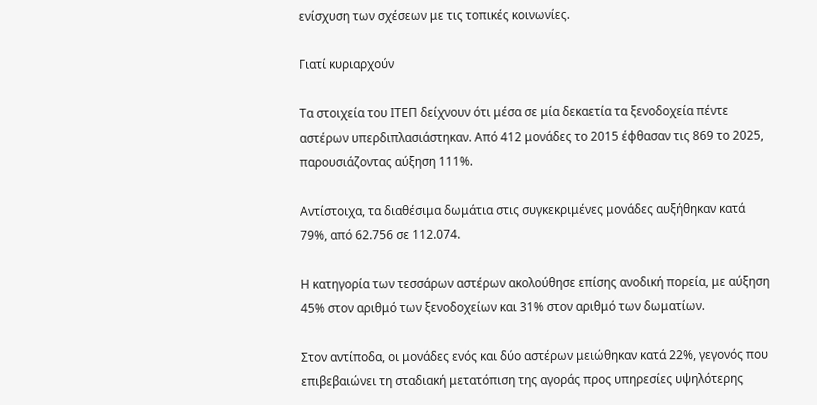ενίσχυση των σχέσεων με τις τοπικές κοινωνίες.

Γιατί κυριαρχούν

Τα στοιχεία του ΙΤΕΠ δείχνουν ότι μέσα σε μία δεκαετία τα ξενοδοχεία πέντε αστέρων υπερδιπλασιάστηκαν. Από 412 μονάδες το 2015 έφθασαν τις 869 το 2025, παρουσιάζοντας αύξηση 111%.

Αντίστοιχα, τα διαθέσιμα δωμάτια στις συγκεκριμένες μονάδες αυξήθηκαν κατά 79%, από 62.756 σε 112.074.

Η κατηγορία των τεσσάρων αστέρων ακολούθησε επίσης ανοδική πορεία, με αύξηση 45% στον αριθμό των ξενοδοχείων και 31% στον αριθμό των δωματίων.

Στον αντίποδα, οι μονάδες ενός και δύο αστέρων μειώθηκαν κατά 22%, γεγονός που επιβεβαιώνει τη σταδιακή μετατόπιση της αγοράς προς υπηρεσίες υψηλότερης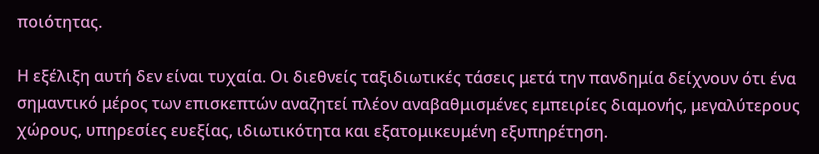ποιότητας.

Η εξέλιξη αυτή δεν είναι τυχαία. Οι διεθνείς ταξιδιωτικές τάσεις μετά την πανδημία δείχνουν ότι ένα σημαντικό μέρος των επισκεπτών αναζητεί πλέον αναβαθμισμένες εμπειρίες διαμονής, μεγαλύτερους χώρους, υπηρεσίες ευεξίας, ιδιωτικότητα και εξατομικευμένη εξυπηρέτηση.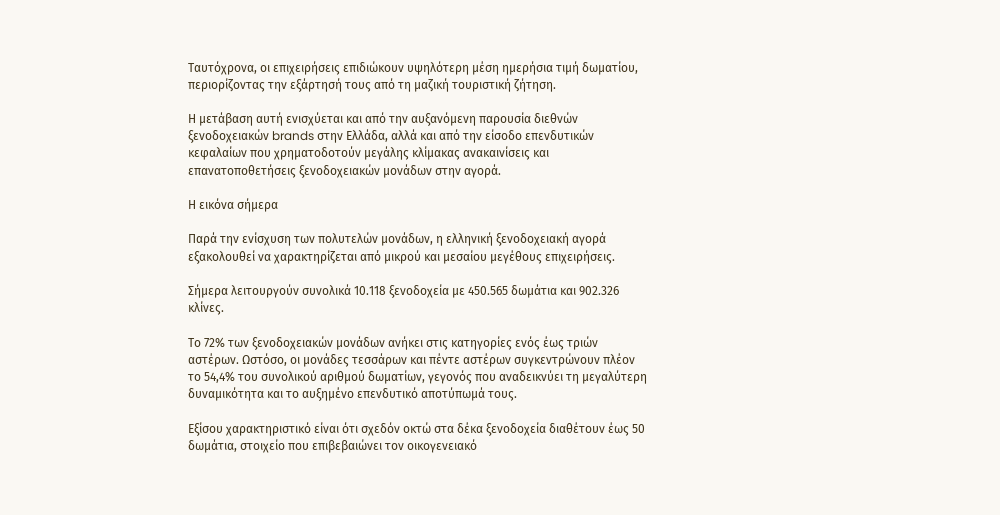Ταυτόχρονα, οι επιχειρήσεις επιδιώκουν υψηλότερη μέση ημερήσια τιμή δωματίου, περιορίζοντας την εξάρτησή τους από τη μαζική τουριστική ζήτηση.

Η μετάβαση αυτή ενισχύεται και από την αυξανόμενη παρουσία διεθνών ξενοδοχειακών brands στην Ελλάδα, αλλά και από την είσοδο επενδυτικών κεφαλαίων που χρηματοδοτούν μεγάλης κλίμακας ανακαινίσεις και επανατοποθετήσεις ξενοδοχειακών μονάδων στην αγορά.

Η εικόνα σήμερα

Παρά την ενίσχυση των πολυτελών μονάδων, η ελληνική ξενοδοχειακή αγορά εξακολουθεί να χαρακτηρίζεται από μικρού και μεσαίου μεγέθους επιχειρήσεις.

Σήμερα λειτουργούν συνολικά 10.118 ξενοδοχεία με 450.565 δωμάτια και 902.326 κλίνες.

Το 72% των ξενοδοχειακών μονάδων ανήκει στις κατηγορίες ενός έως τριών αστέρων. Ωστόσο, οι μονάδες τεσσάρων και πέντε αστέρων συγκεντρώνουν πλέον το 54,4% του συνολικού αριθμού δωματίων, γεγονός που αναδεικνύει τη μεγαλύτερη δυναμικότητα και το αυξημένο επενδυτικό αποτύπωμά τους.

Εξίσου χαρακτηριστικό είναι ότι σχεδόν οκτώ στα δέκα ξενοδοχεία διαθέτουν έως 50 δωμάτια, στοιχείο που επιβεβαιώνει τον οικογενειακό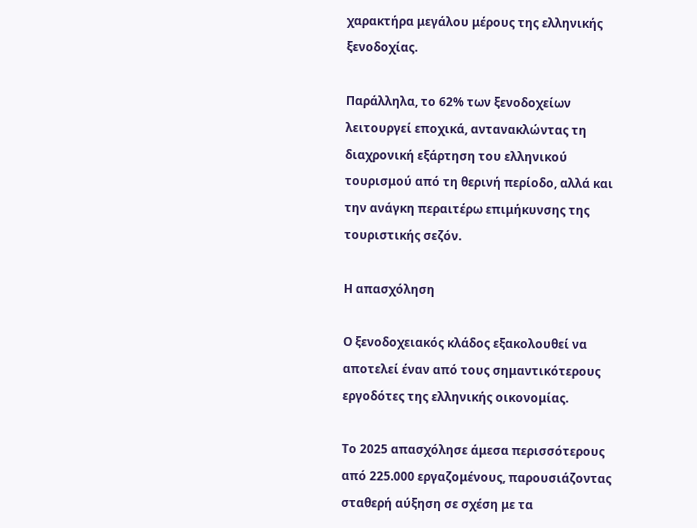χαρακτήρα μεγάλου μέρους της ελληνικής ξενοδοχίας.

Παράλληλα, το 62% των ξενοδοχείων λειτουργεί εποχικά, αντανακλώντας τη διαχρονική εξάρτηση του ελληνικού τουρισμού από τη θερινή περίοδο, αλλά και την ανάγκη περαιτέρω επιμήκυνσης της τουριστικής σεζόν.

Η απασχόληση

Ο ξενοδοχειακός κλάδος εξακολουθεί να αποτελεί έναν από τους σημαντικότερους εργοδότες της ελληνικής οικονομίας.

Το 2025 απασχόλησε άμεσα περισσότερους από 225.000 εργαζομένους, παρουσιάζοντας σταθερή αύξηση σε σχέση με τα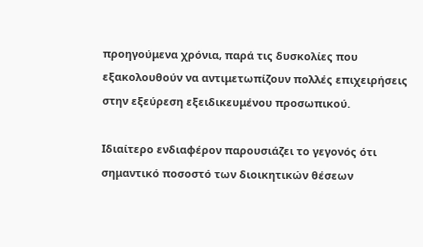προηγούμενα χρόνια, παρά τις δυσκολίες που εξακολουθούν να αντιμετωπίζουν πολλές επιχειρήσεις στην εξεύρεση εξειδικευμένου προσωπικού.

Ιδιαίτερο ενδιαφέρον παρουσιάζει το γεγονός ότι σημαντικό ποσοστό των διοικητικών θέσεων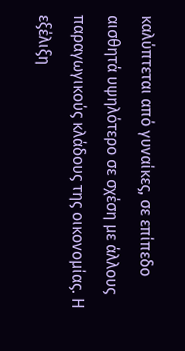καλύπτεται από γυναίκες, σε επίπεδο αισθητά υψηλότερο σε σχέση με άλλους παραγωγικούς κλάδους της οικονομίας. Η εξέλιξη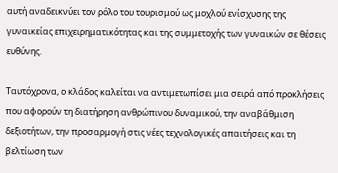αυτή αναδεικνύει τον ρόλο του τουρισμού ως μοχλού ενίσχυσης της γυναικείας επιχειρηματικότητας και της συμμετοχής των γυναικών σε θέσεις ευθύνης.

Ταυτόχρονα, ο κλάδος καλείται να αντιμετωπίσει μια σειρά από προκλήσεις που αφορούν τη διατήρηση ανθρώπινου δυναμικού, την αναβάθμιση δεξιοτήτων, την προσαρμογή στις νέες τεχνολογικές απαιτήσεις και τη βελτίωση των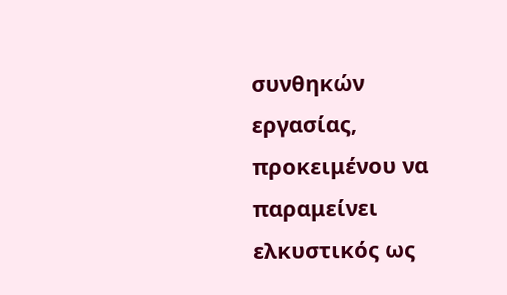συνθηκών εργασίας, προκειμένου να παραμείνει ελκυστικός ως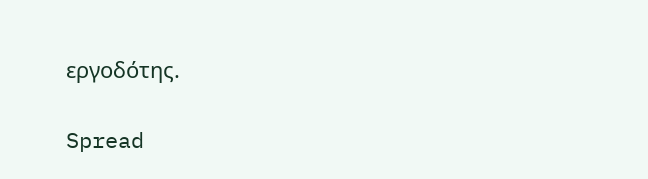εργοδότης.

Spread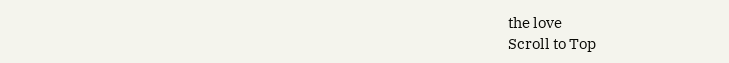the love
Scroll to Top